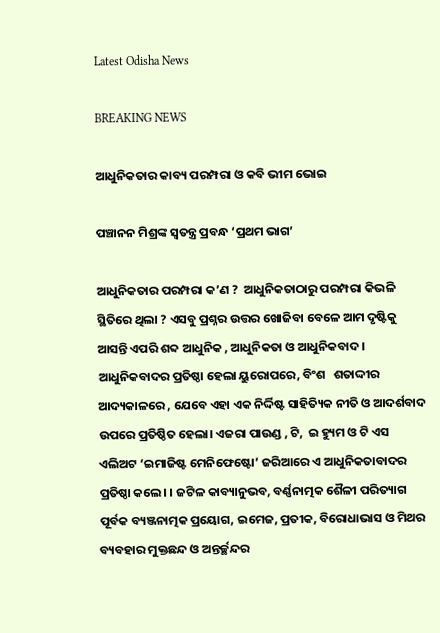Latest Odisha News

BREAKING NEWS

ଆଧୁନିକତାର କାବ୍ୟ ପରମ୍ପରା ଓ କବି ଭୀମ ଭୋଇ

ପଞ୍ଚାନନ ମିଶ୍ରଙ୍କ ସ୍ୱତନ୍ତ୍ର ପ୍ରବନ୍ଧ ‘ପ୍ରଥମ ଭାଗ’

ଆଧୁନିକତାର ପରମ୍ପରା କ’ଣ ?  ଆଧୁନିକତାଠାରୁ ପରମ୍ପରା କିଭଳି ସ୍ଥିତିରେ ଥିଲା ? ଏସବୁ ପ୍ରଶ୍ନର ଉତ୍ତର ଖୋଜିବା ବେଳେ ଆମ ଦୃଷ୍ଟିକୁ ଆସନ୍ତି ଏପରି ଶବ୍ଦ ଆଧୁନିକ , ଆଧୁନିକତା ଓ ଆଧୁନିକବାଦ । ଆଧୁନିକବାଦର ପ୍ରତିଷ୍ଠା ହେଲା ୟୁରୋପରେ, ବିଂଶ   ଶତାଦ୍ଦୀର ଆଦ୍ୟକାଳରେ , ଯେବେ ଏହା ଏକ ନିର୍ଦ୍ଦିଷ୍ଟ ସାହିତ୍ୟିକ ନୀତି ଓ ଆଦର୍ଶବାଦ ଉପରେ ପ୍ରତିଷ୍ଠିତ ହେଲା। ଏଜରା ପାଉଣ୍ଡ , ଟି,  ଇ ହ୍ୟୁମ ଓ ଟି ଏସ ଏଲିଅଟ ‘ଇମାଜିଷ୍ଟ ମେନିଫେଷ୍ଟୋ’ ଜରିଆରେ ଏ ଆଧୁନିକତାବାଦର ପ୍ରତିଷ୍ଠା କଲେ। । ଜଟିଳ କାବ୍ୟାନୁଭବ, ବର୍ଣ୍ଣନାତ୍ମକ ଶୈଳୀ ପରିତ୍ୟାଗ ପୂର୍ବକ ବ୍ୟଞ୍ଜନାତ୍ମକ ପ୍ରୟୋଗ, ଇମେଜ, ପ୍ରତୀକ, ବିରୋଧାଭାସ ଓ ମିଥର ବ୍ୟବହାର ମୁକ୍ତଛନ୍ଦ ଓ ଅନ୍ତର୍ଚ୍ଛନ୍ଦର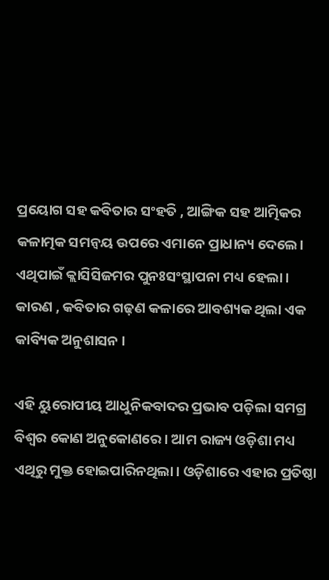ପ୍ରୟୋଗ ସହ କବିତାର ସଂହତି , ଆଙ୍ଗିକ ସହ ଆତ୍ମିକର କଳାତ୍ମକ ସମନ୍ୱୟ ଉପରେ ଏମାନେ ପ୍ରାଧାନ୍ୟ ଦେଲେ। ଏଥିପାଇଁ କ୍ଲାସିସିଜମର ପୁନଃସଂସ୍ଥାପନା ମଧ୍ୟ ହେଲା। କାରଣ , କବିତାର ଗଢ଼ଣ କଳାରେ ଆବଶ୍ୟକ ଥିଲା ଏକ କାବ୍ୟିକ ଅନୁଶାସନ ।

ଏହି ୟୁରୋପୀୟ ଆଧୁନିକବାଦର ପ୍ରଭାବ ପଡ଼ିଲା ସମଗ୍ର ବିଶ୍ୱର କୋଣ ଅନୁକୋଣରେ । ଆମ ରାଜ୍ୟ ଓଡ଼ିଶା ମଧ୍ୟ ଏଥିରୁ ମୁକ୍ତ ହୋଇପାରିନଥିଲା। ଓଡ଼ିଶାରେ ଏହାର ପ୍ରତିଷ୍ଠା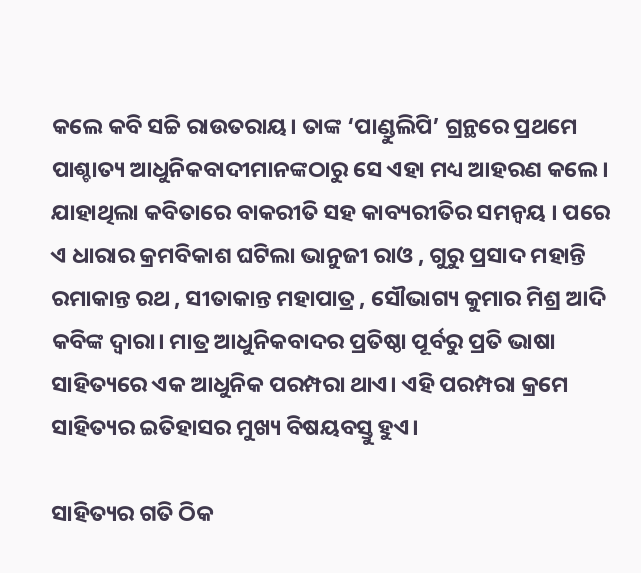କଲେ କବି ସଚ୍ଚି ରାଉତରାୟ। ତାଙ୍କ ‘ପାଣ୍ଡୁଲିପି’ ଗ୍ରନ୍ଥରେ ପ୍ରଥମେ ପାଶ୍ଚାତ୍ୟ ଆଧୁନିକବାଦୀମାନଙ୍କଠାରୁ ସେ ଏହା ମଧ୍ୟ ଆହରଣ କଲେ। ଯାହାଥିଲା କବିତାରେ ବାକରୀତି ସହ କାବ୍ୟରୀତିର ସମନ୍ୱୟ । ପରେ ଏ ଧାରାର କ୍ରମବିକାଶ ଘଟିଲା ଭାନୁଜୀ ରାଓ , ଗୁରୁ ପ୍ରସାଦ ମହାନ୍ତି ରମାକାନ୍ତ ରଥ , ସୀତାକାନ୍ତ ମହାପାତ୍ର , ସୌଭାଗ୍ୟ କୁମାର ମିଶ୍ର ଆଦି କବିଙ୍କ ଦ୍ୱାରା। ମାତ୍ର ଆଧୁନିକବାଦର ପ୍ରତିଷ୍ଠା ପୂର୍ବରୁ ପ୍ରତି ଭାଷା ସାହିତ୍ୟରେ ଏକ ଆଧୁନିକ ପରମ୍ପରା ଥାଏ। ଏହି ପରମ୍ପରା କ୍ରମେ ସାହିତ୍ୟର ଇତିହାସର ମୁଖ୍ୟ ବିଷୟବସ୍ତୁ ହୁଏ।

ସାହିତ୍ୟର ଗତି ଠିକ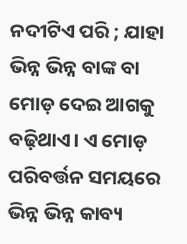ନଦୀଟିଏ ପରି ; ଯାହା ଭିନ୍ନ ଭିନ୍ନ ବାଙ୍କ ବା ମୋଡ଼ ଦେଇ ଆଗକୁ ବଢ଼ିଥାଏ। ଏ ମୋଡ଼ ପରିବର୍ତ୍ତନ ସମୟରେ ଭିନ୍ନ ଭିନ୍ନ କାବ୍ୟ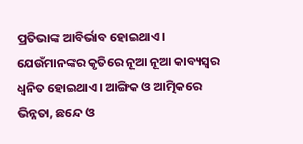ପ୍ରତିଭାଙ୍କ ଆବିର୍ଭାବ ହୋଇଥାଏ। ଯେଉଁମାନଙ୍କର କୃତିରେ ନୂଆ ନୂଆ କାବ୍ୟସ୍ୱର ଧ୍ୱନିତ ହୋଇଥାଏ। ଆଙ୍ଗିକ ଓ ଆତ୍ମିକରେ ଭିନ୍ନତା, ଛନ୍ଦେ ଓ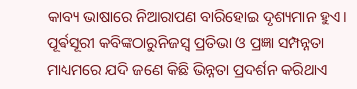କାବ୍ୟ ଭାଷାରେ ନିଆରାପଣ ବାରିହୋଇ ଦୃଶ୍ୟମାନ ହୁଏ। ପୂର୍ଵସୂରୀ କବିଙ୍କଠାରୁନିଜସ୍ୱ ପ୍ରତିଭା ଓ ପ୍ରଜ୍ଞା ସମ୍ପନ୍ନତା ମାଧ୍ୟମରେ ଯଦି ଜଣେ କିଛି ଭିନ୍ନତା ପ୍ରଦର୍ଶନ କରିଥାଏ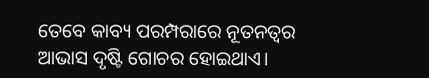ତେବେ କାବ୍ୟ ପରମ୍ପରାରେ ନୂତନତ୍ୱର ଆଭାସ ଦୃଷ୍ଟି ଗୋଚର ହୋଇଥାଏ।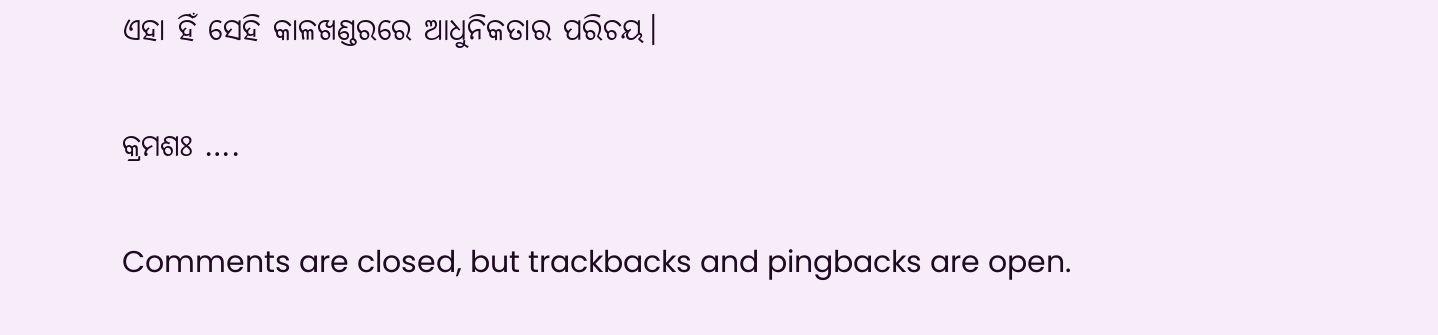ଏହା ହିଁ ସେହି କାଳଖଣ୍ଡରରେ ଆଧୁନିକତାର ପରିଚୟ।

କ୍ରମଶଃ ….

Comments are closed, but trackbacks and pingbacks are open.